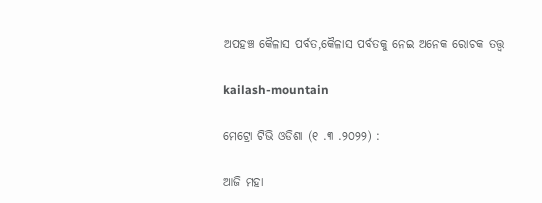ଅପହଞ୍ଚ କୈଳାସ ପର୍ବତ,କୈଳାସ ପର୍ବତକୁ ନେଇ ଅନେକ ରୋଚକ ତତ୍ତ୍ୱ

kailash-mountain

ମେଟ୍ରୋ ଟିଭି ଓଡିଶା (୧ .୩ .୨୦୨୨) :

ଆଜି ମହା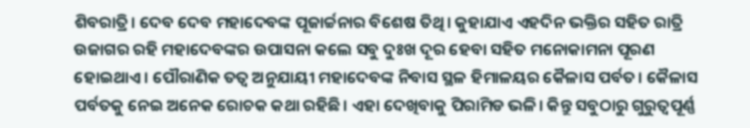ଶିବରାତ୍ରି। ଦେବ ଦେବ ମହାଦେବଙ୍କ ପୂଜାର୍ଚ୍ଚନାର ବିଶେଷ ତିଥି। କୁହାଯାଏ ଏହଦିନ ଭକ୍ତିର ସହିତ ରାତ୍ରି ଉଜାଗର ରହି ମହାଦେବଙ୍କର ଉପାସନା କଲେ ସବୁ ଦୁଃଖ ଦୂର ହେବା ସହିତ ମନୋକାମନା ପୂରଣ ହୋଇଥାଏ। ପୌରାଣିକ ତତ୍ୱ ଅନୁଯାୟୀ ମହାଦେବଙ୍କ ନିବାସ ସ୍ଥଳ ହିମାଳୟର କୈଳାସ ପର୍ବତ। କୈଳାସ ପର୍ବତକୁ ନେଇ ଅନେକ ରୋଚକ କଥା ରହିଛି। ଏହା ଦେଖିବାକୁ ପିରାମିଡ ଭଳି। କିନ୍ତୁ ସବୁଠାରୁ ଗୁରୁତ୍ୱପୂର୍ଣ୍ଣ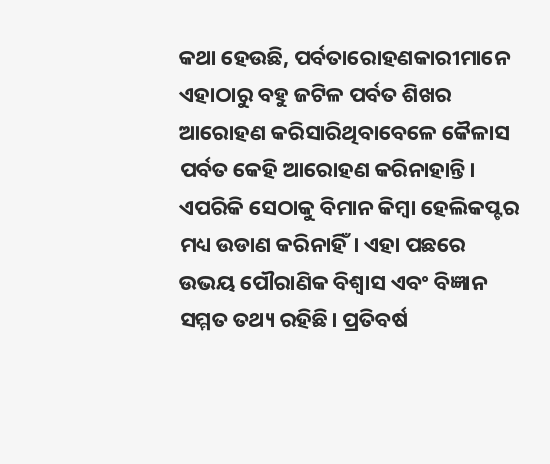କଥା ହେଉଛି, ପର୍ବତାରୋହଣକାରୀମାନେ ଏହାଠାରୁ ବହୁ ଜଟିଳ ପର୍ବତ ଶିଖର ଆରୋହଣ କରିସାରିଥିବାବେଳେ କୈଳାସ ପର୍ବତ କେହି ଆରୋହଣ କରିନାହାନ୍ତି। ଏପରିକି ସେଠାକୁ ବିମାନ କିମ୍ବା ହେଲିକପ୍ଟର ମଧ୍ୟ ଉଡାଣ କରିନାହିଁ। ଏହା ପଛରେ ଉଭୟ ପୌରାଣିକ ବିଶ୍ୱାସ ଏବଂ ବିଜ୍ଞାନ ସମ୍ମତ ତଥ୍ୟ ରହିଛି। ପ୍ରତିବର୍ଷ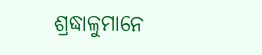ଶ୍ରଦ୍ଧାଳୁମାନେ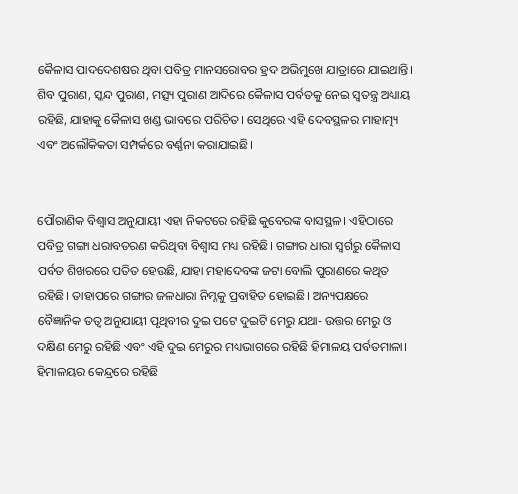କୈଳାସ ପାଦଦେଶଷର ଥିବା ପବିତ୍ର ମାନସରୋବର ହ୍ରଦ ଅଭିମୁଖେ ଯାତ୍ରାରେ ଯାଇଥାନ୍ତି। ଶିବ ପୁରାଣ, ସ୍କନ୍ଦ ପୁରାଣ, ମତ୍ସ୍ୟ ପୁରାଣ ଆଦିରେ କୈଳାସ ପର୍ବତକୁ ନେଇ ସ୍ୱତନ୍ତ୍ର ଅଧ୍ୟାୟ ରହିଛି, ଯାହାକୁ କୈଳାସ ଖଣ୍ଡ ଭାବରେ ପରିଚିତ। ସେଥିରେ ଏହି ଦେବସ୍ଥଳର ମାହାତ୍ମ୍ୟ ଏବଂ ଅଲୌକିକତା ସମ୍ପର୍କରେ ବର୍ଣ୍ଣନା କରାଯାଇଛି।


ପୌରାଣିକ ବିଶ୍ୱାସ ଅନୁଯାୟୀ ଏହା ନିକଟରେ ରହିଛି କୁବେରଙ୍କ ବାସସ୍ଥଳ। ଏହିଠାରେ ପବିତ୍ର ଗଙ୍ଗା ଧରାବତରଣ କରିଥିବା ବିଶ୍ୱାସ ମଧ୍ୟ ରହିଛି। ଗଙ୍ଗାର ଧାରା ସ୍ୱର୍ଗରୁ କୈଳାସ ପର୍ବତ ଶିଖରରେ ପତିତ ହେଉଛି, ଯାହା ମହାଦେବଙ୍କ ଜଟା ବୋଲି ପୁରାଣରେ କଥିତ ରହିଛି। ତାହାପରେ ଗଙ୍ଗାର ଜଳଧାରା ନିମ୍ନକୁ ପ୍ରବାହିତ ହୋଇଛି। ଅନ୍ୟପକ୍ଷରେ ବୈଜ୍ଞାନିକ ତତ୍ୱ ଅନୁଯାୟୀ ପୃଥିବୀର ଦୁଇ ପଟେ ଦୁଇଟି ମେରୁ ଯଥା- ଉତ୍ତର ମେରୁ ଓ ଦକ୍ଷିଣ ମେରୁ ରହିଛି ଏବଂ ଏହି ଦୁଇ ମେରୁର ମଧ୍ୟଭାଗରେ ରହିଛି ହିମାଳୟ ପର୍ବତମାଳା। ହିମାଳୟର କେନ୍ଦ୍ରରେ ରହିଛି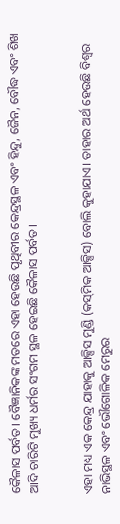କୈଳାସ ପର୍ବତ। ବୈଜ୍ଞାନିକଙ୍କ ମତରେ ଏହା ହେଉଛି ପୃଥିବୀର କେନ୍ଦ୍ରସ୍ଥଳ ଏବଂ ହିନ୍ଦୁ, ଜୈନ, ବୌଦ୍ଧ ଏବଂ ଶିଖ ଆଦି ଚାରିଟି ମୁଖ୍ୟ ଧର୍ମର ସଂଗମ ସ୍ଥଳ ହେଇଛି କୈଳାସ ପର୍ବତ।


ଏହା ମଧ୍ୟ ଏକ କେନ୍ଦ୍ର ଯାହାକୁ ଆକ୍ସିସ ମୁଣ୍ଡି (କସ୍‍ମିକ ଆକ୍ସିସ) ବୋଲି କୁହାଯାଏ। ତାହାର ଅର୍ଥ ହେଉଛି ବିଶ୍ୱର ନାଭିସ୍ଥଳ ଏବଂ ଭୌଗୋଳିକ ମେରୁର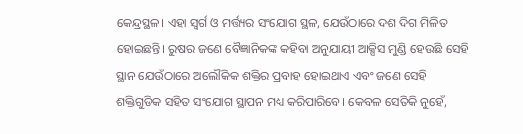କେନ୍ଦ୍ରସ୍ଥଳ। ଏହା ସ୍ୱର୍ଗ ଓ ମର୍ତ୍ତ୍ୟର ସଂଯୋଗ ସ୍ଥଳ, ଯେଉଁଠାରେ ଦଶ ଦିଗ ମିଳିତ ହୋଇଛନ୍ତି। ରୁଷର ଜଣେ ବୈଜ୍ଞାନିକଙ୍କ କହିବା ଅନୁଯାୟୀ ଆକ୍ସିସ ମୁଣ୍ଡି ହେଉଛି ସେହି ସ୍ଥାନ ଯେଉଁଠାରେ ଅଲୌକିକ ଶକ୍ତିର ପ୍ରବାହ ହୋଇଥାଏ ଏବଂ ଜଣେ ସେହି ଶକ୍ତିଗୁଡିକ ସହିତ ସଂଯୋଗ ସ୍ଥାପନ ମଧ୍ୟ କରିପାରିବେ। କେବଳ ସେତିକି ନୁହେଁ,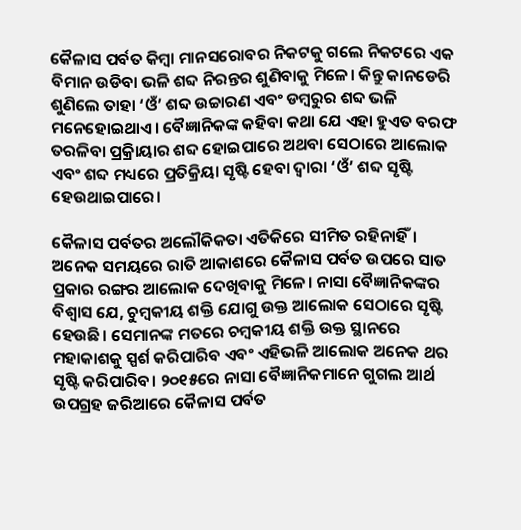କୈଳାସ ପର୍ବତ କିମ୍ବା ମାନସରୋବର ନିକଟକୁ ଗଲେ ନିକଟରେ ଏକ ବିମାନ ଉଡିବା ଭଳି ଶବ୍ଦ ନିରନ୍ତର ଶୁଣିବାକୁ ମିଳେ। କିନ୍ତୁ କାନଡେରି ଶୁଣିଲେ ତାହା ‘ଓଁ’ ଶବ୍ଦ ଉଚ୍ଚାରଣ ଏବଂ ଡମ୍ବରୁର ଶବ୍ଦ ଭଳି ମନେହୋଇଥାଏ। ବୈଜ୍ଞାନିକଙ୍କ କହିବା କଥା ଯେ ଏହା ହୁଏତ ବରଫ ତରଳିବା ପ୍ରକ୍ରିାୟାର ଶବ୍ଦ ହୋଇପାରେ ଅଥବା ସେଠାରେ ଆଲୋକ ଏବଂ ଶବ୍ଦ ମଧ୍ୟରେ ପ୍ରତିକ୍ରିୟା ସୃଷ୍ଟି ହେବା ଦ୍ୱାରା ‘ଓଁ’ ଶବ୍ଦ ସୃଷ୍ଟି ହେଉଥାଇପାରେ।

କୈଳାସ ପର୍ବତର ଅଲୌକିକତା ଏତିକିରେ ସୀମିତ ରହିନାହିଁ। ଅନେକ ସମୟରେ ରାତି ଆକାଶରେ କୈଳାସ ପର୍ବତ ଉପରେ ସାତ ପ୍ରକାର ରଙ୍ଗର ଆଲୋକ ଦେଖିବାକୁ ମିଳେ। ନାସା ବୈଜ୍ଞାନିକଙ୍କର ବିଶ୍ୱାସ ଯେ, ଚୁମ୍ବକୀୟ ଶକ୍ତି ଯୋଗୁ ଉକ୍ତ ଆଲୋକ ସେଠାରେ ସୃଷ୍ଟି ହେଉଛି। ସେମାନଙ୍କ ମତରେ ଚମ୍ବକୀୟ ଶକ୍ତି ଉକ୍ତ ସ୍ଥାନରେ ମହାକାଶକୁ ସ୍ପର୍ଶ କରିପାରିବ ଏବଂ ଏହିଭଳି ଆଲୋକ ଅନେକ ଥର ସୃଷ୍ଟି କରିପାରିବ। ୨୦୧୫ରେ ନାସା ବୈଜ୍ଞାନିକମାନେ ଗୁଗଲ ଆର୍ଥ ଉପଗ୍ରହ ଜରିଆରେ କୈଳାସ ପର୍ବତ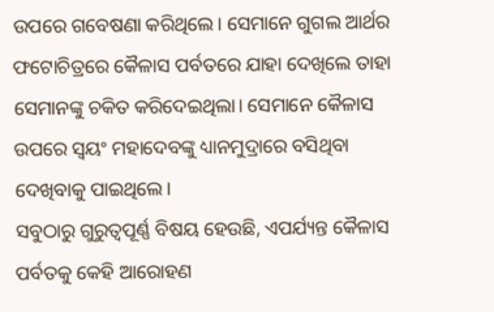ଉପରେ ଗବେଷଣା କରିଥିଲେ। ସେମାନେ ଗୁଗଲ ଆର୍ଥର ଫଟୋଚିତ୍ରରେ କୈଳାସ ପର୍ବତରେ ଯାହା ଦେଖିଲେ ତାହା ସେମାନଙ୍କୁ ଚକିତ କରିଦେଇଥିଲା। ସେମାନେ କୈଳାସ ଉପରେ ସ୍ୱୟଂ ମହାଦେବଙ୍କୁ ଧ୍ୟାନମୁଦ୍ରାରେ ବସିଥିବା ଦେଖିବାକୁ ପାଇଥିଲେ।
ସବୁଠାରୁ ଗୁରୁତ୍ୱପୂର୍ଣ୍ଣ ବିଷୟ ହେଉଛି, ଏପର୍ଯ୍ୟନ୍ତ କୈଳାସ ପର୍ବତକୁ କେହି ଆରୋହଣ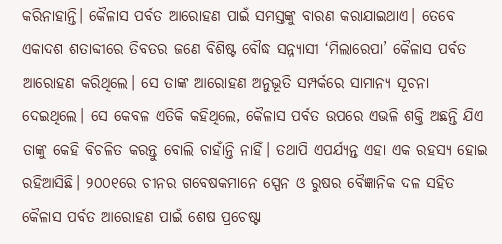କରିନାହାନ୍ତି। କୈଳାସ ପର୍ବତ ଆରୋହଣ ପାଇଁ ସମସ୍ତଙ୍କୁ ବାରଣ କରାଯାଇଥାଏ। ତେବେ ଏକାଦଶ ଶତାବ୍ଦୀରେ ତିବତର ଜଣେ ବିଶିଷ୍ଟ ବୌଦ୍ଧ ସନ୍ନ୍ୟାସୀ ‘ମିଲାରେପା’ କୈଳାସ ପର୍ବତ ଆରୋହଣ କରିଥିଲେ। ସେ ତାଙ୍କ ଆରୋହଣ ଅନୁଭୂତି ସମ୍ପର୍କରେ ସାମାନ୍ୟ ସୂଚନା ଦେଇଥିଲେ। ସେ କେବଳ ଏତିକି କହିଥିଲେ, କୈଳାସ ପର୍ବତ ଉପରେ ଏଭଳି ଶକ୍ତି ଅଛନ୍ତି ଯିଏ ତାଙ୍କୁ କେହି ବିଚଳିତ କରନ୍ତୁ ବୋଲି ଚାହାଁନ୍ତି ନାହିଁ। ତଥାପି ଏପର୍ଯ୍ୟନ୍ତ ଏହା ଏକ ରହସ୍ୟ ହୋଇ ରହିଆସିଛି। ୨୦୦୧ରେ ଚୀନର ଗବେଷକମାନେ ସ୍ପେନ ଓ ରୁଷର ବୈଜ୍ଞାନିକ ଦଳ ସହିତ କୈଳାସ ପର୍ବତ ଆରୋହଣ ପାଇଁ ଶେଷ ପ୍ରଚେଷ୍ଟା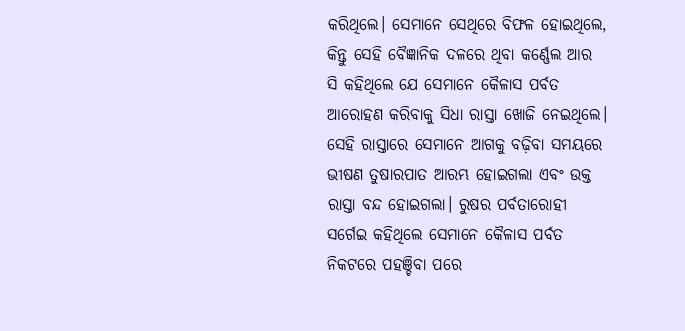କରିଥିଲେ। ସେମାନେ ସେଥିରେ ବିଫଳ ହୋଇଥିଲେ, କିନ୍ତୁ ସେହି ବୈଜ୍ଞାନିକ ଦଳରେ ଥିବା କର୍ଣ୍ଣେଲ ଆର ସି କହିଥିଲେ ଯେ ସେମାନେ କୈଳାସ ପର୍ବତ ଆରୋହଣ କରିବାକୁ ସିଧା ରାସ୍ତା ଖୋଜି ନେଇଥିଲେ। ସେହି ରାସ୍ତାରେ ସେମାନେ ଆଗକୁ ବଢ଼ିବା ସମୟରେ ଭୀଷଣ ତୁଷାରପାତ ଆରମ୍ଭ ହୋଇଗଲା ଏବଂ ଉକ୍ତ ରାସ୍ତା ବନ୍ଦ ହୋଇଗଲା। ରୁଷର ପର୍ବତାରୋହୀ ସର୍ଗେଇ କହିଥିଲେ ସେମାନେ କୈଳାସ ପର୍ବତ ନିକଟରେ ପହଞ୍ଚିବା ପରେ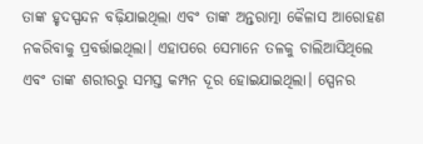ତାଙ୍କ ହୃଦସ୍ପନ୍ଦନ ବଢ଼ିଯାଇଥିଲା ଏବଂ ତାଙ୍କ ଅନ୍ତରାତ୍ମା କୈଳାସ ଆରୋହଣ ନକରିବାକୁ ପ୍ରବର୍ତ୍ତାଇଥିଲା। ଏହାପରେ ସେମାନେ ତଳକୁ ଚାଲିଆସିଥିଲେ ଏବଂ ତାଙ୍କ ଶରୀରରୁ ସମସ୍ତ କମ୍ପନ ଦୂର ହୋଇଯାଇଥିଲା। ସ୍ପେନର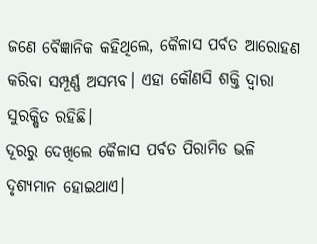ଜଣେ ବୈଜ୍ଞାନିକ କହିଥିଲେ, କୈଳାସ ପର୍ବତ ଆରୋହଣ କରିବା ସମ୍ପୂର୍ଣ୍ଣ ଅସମ୍ଭବ। ଏହା କୌଣସି ଶକ୍ତି ଦ୍ୱାରା ସୁରକ୍ଷିତ ରହିଛି।
ଦୂରରୁ ଦେଖିଲେ କୈଳାସ ପର୍ବତ ପିରାମିଡ ଭଳି ଦୃଶ୍ୟମାନ ହୋଇଥାଏ।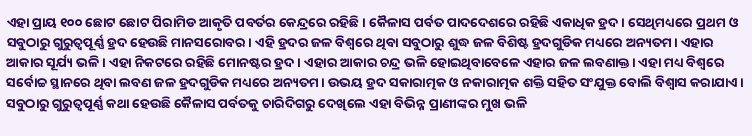ଏହା ପ୍ରାୟ ୧୦୦ ଛୋଟ ଛୋଟ ପିରାମିଡ ଆକୃତି ପବର୍ତର କେନ୍ଦ୍ରରେ ରହିଛି। କୈଳାସ ପର୍ବତ ପାଦଦେଶରେ ରହିଛି ଏକାଧିକ ହ୍ରଦ। ସେଥିମଧ୍ୟରେ ପ୍ରଥମ ଓ ସବୁଠାରୁ ଗୁରୁତ୍ୱପୂର୍ଣ୍ଣ ହ୍ରଦ ହେଉଛି ମାନସରୋବର। ଏହି ହ୍ରଦର ଜଳ ବିଶ୍ୱରେ ଥିବା ସବୁଠାରୁ ଶୁଦ୍ଧ ଜଳ ବିଶିଷ୍ଟ ହ୍ରଦଗୁଡିକ ମଧ୍ୟରେ ଅନ୍ୟତମ। ଏହାର ଆକାର ସୂର୍ଯ୍ୟ ଭଳି। ଏହା ନିକଟରେ ରହିଛି ମୋନଷ୍ଟର ହ୍ରଦ। ଏହାର ଆକାର ଚନ୍ଦ୍ର ଭଳି ହୋଇଥିବାବେଳେ ଏହାର ଜଳ ଲବଣାକ୍ତ। ଏହା ମଧ୍ୟ ବିଶ୍ୱରେ ସର୍ବୋଚ୍ଚ ସ୍ଥାନରେ ଥିବା ଲବଣ ଜଳ ହ୍ରଦଗୁଡିକ ମଧ୍ୟରେ ଅନ୍ୟତମ। ଉଭୟ ହ୍ରଦ ସକାରାତ୍ମକ ଓ ନକାରାତ୍ମକ ଶକ୍ତି ସହିତ ସଂଯୁକ୍ତ ବୋଲି ବିଶ୍ୱାସ କରାଯାଏ। ସବୁଠାରୁ ଗୁରୁତ୍ୱପୂର୍ଣ୍ଣ କଥା ହେଉଛି କୈଳାସ ପର୍ବତକୁ ଚାରିଦିଗରୁ ଦେଖିଲେ ଏହା ବିଭିନ୍ନ ପ୍ରାଣୀଙ୍କର ମୁଖ ଭଳି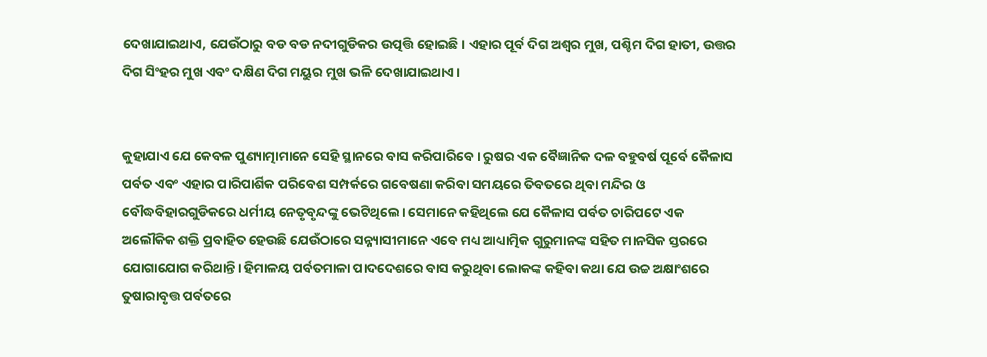ଦେଖାଯାଇଥାଏ, ଯେଉଁଠାରୁ ବଡ ବଡ ନଦୀଗୁଡିକର ଉତ୍ପତ୍ତି ହୋଇଛି। ଏହାର ପୂର୍ବ ଦିଗ ଅଶ୍ୱର ମୁଖ, ପଶ୍ଚିମ ଦିଗ ହାତୀ, ଉତ୍ତର ଦିଗ ସିଂହର ମୁଖ ଏବଂ ଦକ୍ଷିଣ ଦିଗ ମୟୁର ମୁଖ ଭଳି ଦେଖାଯାଇଥାଏ।


କୁହାଯାଏ ଯେ କେବଳ ପୁଣ୍ୟାତ୍ମାମାନେ ସେହି ସ୍ଥାନରେ ବାସ କରିପାରିବେ। ରୁଷର ଏକ ବୈଜ୍ଞାନିକ ଦଳ ବହୁବର୍ଷ ପୂର୍ବେ କୈଳାସ ପର୍ବତ ଏବଂ ଏହାର ପାରିପାର୍ଶିକ ପରିବେଶ ସମ୍ପର୍କରେ ଗବେଷଣା କରିବା ସମୟରେ ତିବତରେ ଥିବା ମନ୍ଦିର ଓ ବୌଦ୍ଧବିହାରଗୁଡିକରେ ଧର୍ମୀୟ ନେତୃବୃନ୍ଦଙ୍କୁ ଭେଟିଥିଲେ। ସେମାନେ କହିଥିଲେ ଯେ କୈଳାସ ପର୍ବତ ଚାରିପଟେ ଏକ ଅଲୌକିକ ଶକ୍ତି ପ୍ରବାହିତ ହେଉଛି ଯେଉଁଠାରେ ସନ୍ନ୍ୟାସୀମାନେ ଏବେ ମଧ୍ୟ ଆଧ୍ୟାତ୍ମିକ ଗୁରୁମାନଙ୍କ ସହିତ ମାନସିକ ସ୍ତରରେ ଯୋଗାଯୋଗ କରିଥାନ୍ତି। ହିମାଳୟ ପର୍ବତମାଳା ପାଦଦେଶରେ ବାସ କରୁଥିବା ଲୋକଙ୍କ କହିବା କଥା ଯେ ଉଚ୍ଚ ଅକ୍ଷାଂଶରେ ତୁଷାରାବୃତ୍ତ ପର୍ବତରେ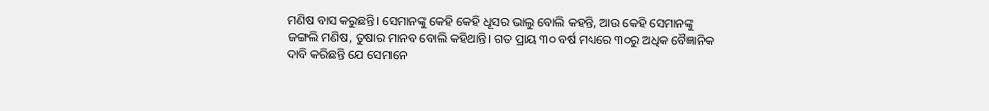ମଣିଷ ବାସ କରୁଛନ୍ତି। ସେମାନଙ୍କୁ କେହି କେହି ଧୂସର ଭାଲୁ ବୋଲି କହନ୍ତି, ଆଉ କେହି ସେମାନଙ୍କୁ ଜଙ୍ଗଲି ମଣିଷ, ତୁଷାର ମାନବ ବୋଲି କହିଥାନ୍ତି। ଗତ ପ୍ରାୟ ୩୦ ବର୍ଷ ମଧ୍ୟରେ ୩୦ରୁ ଅଧିକ ବୈଜ୍ଞାନିକ ଦାବି କରିଛନ୍ତି ଯେ ସେମାନେ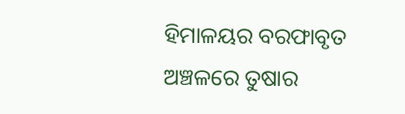ହିମାଳୟର ବରଫାବୃତ ଅଞ୍ଚଳରେ ତୁଷାର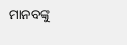ମାନବଙ୍କୁ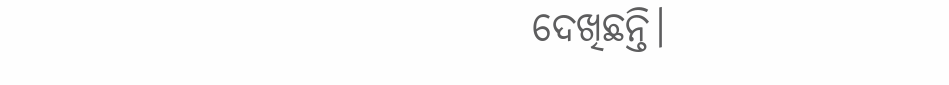ଦେଖିଛନ୍ତି।